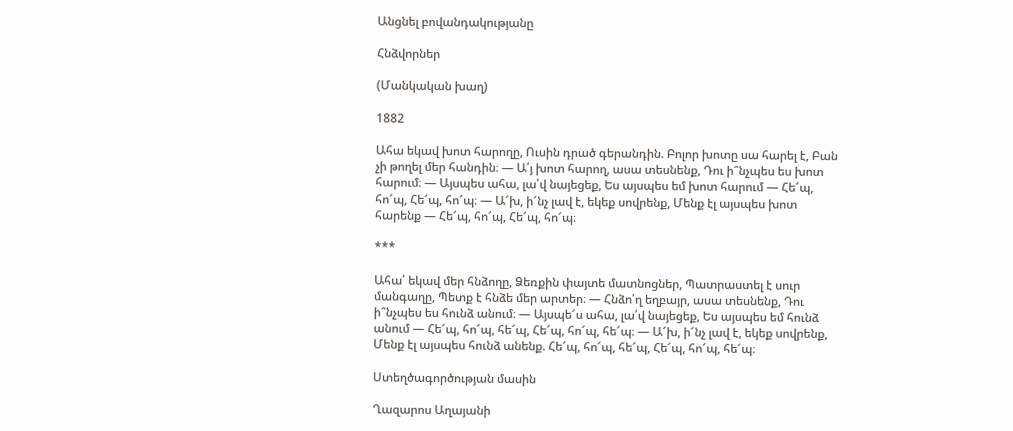Անցնել բովանդակությանը

Հնձվորներ

(Մանկական խաղ)

1882

Ահա եկավ խոտ հարողը, Ուսին դրած գերանդին. Բոլոր խոտը սա հարել է, Բան չի թողել մեր հանդին։ — Ա՛յ խոտ հարող, ասա տեսնենք, Դու ի՞նչպես ես խոտ հարում։ — Այսպես ահա, լա՛վ նայեցեք, Ես այսպես եմ խոտ հարում — Հե՜պ, հո՜պ, Հե՜պ, հո՜պ։ — Ա՜խ, ի՜նչ լավ է, եկեք սովրենք, Մենք էլ այսպես խոտ հարենք — Հե՜պ, հո՜պ, Հե՜պ, հո՜պ։

***

Ահա՛ եկավ մեր հնձողը, Ձեռքին փայտե մատնոցներ, Պատրաստել է սուր մանգաղը, Պետք է հնձե մեր արտեր։ — Հնձո՛ղ եղբայր, ասա տեսնենք, Դու ի՞նչպես ես հունձ անում։ — Այսպե՜ս ահա, լա՛վ նայեցեք, Ես այսպես եմ հունձ անում — Հե՜պ, հո՜պ, հե՜պ, Հե՜պ, հո՜պ, հե՜պ։ — Ա՜խ, ի՜նչ լավ է, եկեք սովրենք, Մենք էլ այսպես հունձ անենք. Հե՜պ, հո՜պ, հե՜պ, Հե՜պ, հո՜պ, հե՜պ։

Ստեղծագործության մասին

Ղազարոս Աղայանի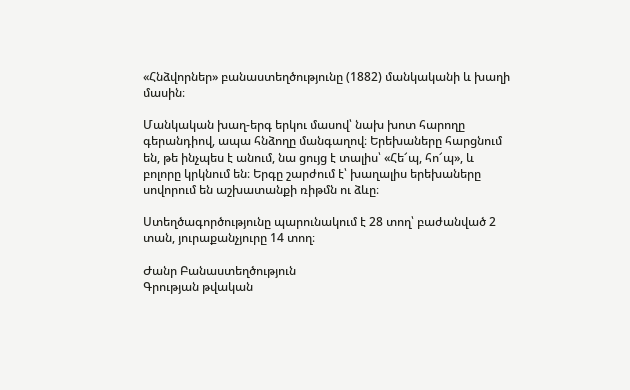«Հնձվորներ» բանաստեղծությունը (1882) մանկականի և խաղի մասին։

Մանկական խաղ-երգ երկու մասով՝ նախ խոտ հարողը գերանդիով, ապա հնձողը մանգաղով։ Երեխաները հարցնում են, թե ինչպես է անում, նա ցույց է տալիս՝ «Հե՜պ, հո՜պ», և բոլորը կրկնում են։ Երգը շարժում է՝ խաղալիս երեխաները սովորում են աշխատանքի ռիթմն ու ձևը։

Ստեղծագործությունը պարունակում է 28 տող՝ բաժանված 2 տան, յուրաքանչյուրը 14 տող։

Ժանր Բանաստեղծություն
Գրության թվական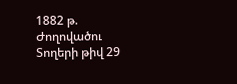1882 թ.
Ժողովածու
Տողերի թիվ 29